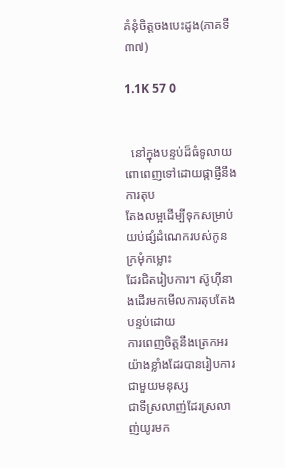គំនុំចិត្តចងបេះដូង(ភាគទី៣៧)

1.1K 57 0


  នៅក្នុងបន្ទប់ដ៏ធំទូលាយពោពេញទៅដោយផ្កាផ្ញីនឹងការតុប
តែងលម្អដើម្បីទុកសម្រាប់យប់ផ្សំដំណេករបស់កូនក្រមុំកម្លោះ
ដែរជិតរៀបការ។ ស៊ូហុីនាងដើរមកមើលការតុបតែងបន្ទប់ដោយ
ការពេញចិត្តនឹងត្រេកអរយ៉ាងខ្លាំងដែរបានរៀបការជាមួយមនុស្ស
ជាទីស្រលាញ់ដែរស្រលាញ់យូរមក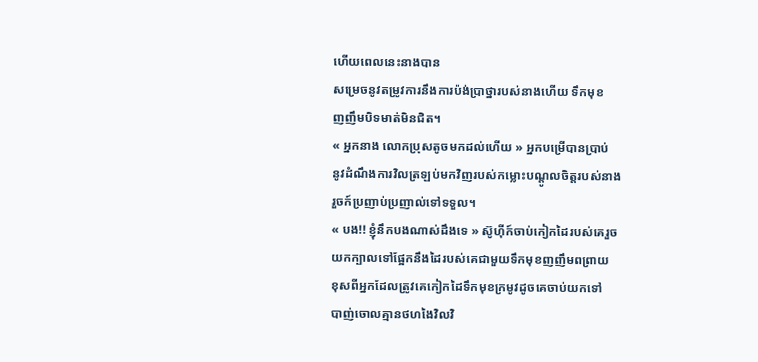ហើយពេលនេះនាងបាន
សម្រេចនូវតម្រូវការនឹងការប៉ង់ប្រាថ្នារបស់នាងហើយ ទឹកមុខ
ញញឹមបិទមាត់មិនជិត។
« អ្នកនាង លោកប្រុសតូចមកដល់ហើយ » អ្នកបម្រើបានប្រាប់
នូវដំណឹងការវិលត្រឡប់មកវិញរបស់កម្លោះបណ្តូលចិត្តរបស់នាង
រួចក៍ប្រញាប់ប្រញាល់ទៅទទួល។
« បង!! ខ្ញុំនឹកបងណាស់ដឹងទេ » ស៊ូហុីក៍ចាប់កៀកដៃរបស់គេរួច
យកក្បាលទៅផ្អែកនឹងដៃរបស់គេជាមួយទឹកមុខញញឹមពព្រាយ
ខុសពីអ្នកដែលត្រូវគេកៀកដៃទឹកមុខក្រមូវដូចគេចាប់យកទៅ
បាញ់ចោលគ្មានថហងៃវិលវិ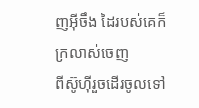ញអ៊ីចឹង ដៃរបស់គេក៏ក្រលាស់ចេញ
ពីស៊ូហុីរួចដើរចូលទៅ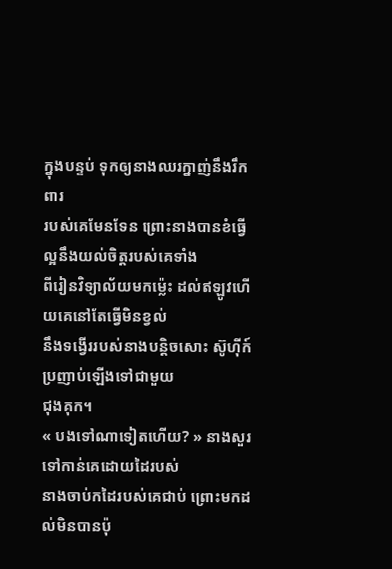ក្នុងបន្ទប់ ទុកឲ្យនាងឈរក្នាញ់នឹងរឹកពារ
របស់គេមែនទែន ព្រោះនាងបានខំធ្វើល្អនឹងយល់ចិត្តរបស់គេទាំង
ពីរៀនវិទ្យាល័យមកម្ល៉េះ ដល់ឥឡូវហើយគេនៅតែធ្វើមិនខ្វល់
នឹងទង្វើររបស់នាងបន្តិចសោះ ស៊ូហុីក៍ប្រញាប់ឡើងទៅជាមួយ
ជុងគុក។
« បងទៅណាទៀតហើយ? » នាងសួរទៅកាន់គេដោយដៃរបស់
នាងចាប់កដៃរបស់គេជាប់ ព្រោះមកដល់មិនបានប៉ុ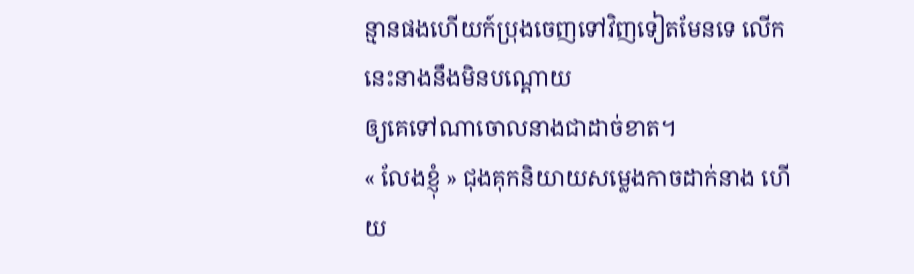ន្មានផងហើយក៍ប្រុងចេញទៅវិញទៀតមែនទេ លើកនេះនាងនឹងមិនបណ្តោយ
ឲ្យគេទៅណាចោលនាងជាដាច់ខាត។
« លែងខ្ញុំ » ជុងគុកនិយាយសម្លេងកាចដាក់នាង ហើយ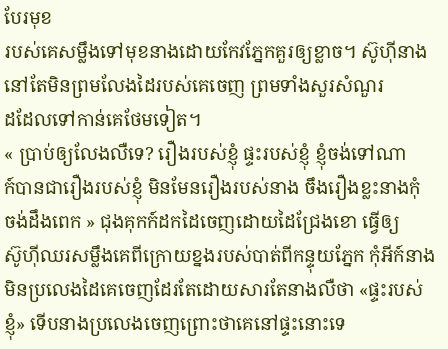បែរមុខ
របស់គេសម្លឹងទៅមុខនាងដោយកែវភ្នែកគួរឲ្យខ្លាច។ ស៊ូហុីនាង
នៅតែមិនព្រមលែងដៃរបស់គេចេញ ព្រមទាំងសួរសំណួរ
ដដែលទៅកាន់គេថែមទៀត។
« ប្រាប់ឲ្យលែងលឺទេ? រឿងរបស់ខ្ញុំ ផ្ទះរបស់ខ្ញុំ ខ្ញុំចង់ទៅណា
ក៍បានជារឿងរបស់ខ្ញុំ មិនមែនរឿងរបស់នាង ចឹងរឿងខ្លះនាងកុំ
ចង់ដឹងពេក » ជុងគុកក៍ដកដៃចេញដោយដៃជ្រែងខោ ធ្វើឲ្យ
ស៊ូហុីឈរសម្លឹងគេពីក្រោយខ្នងរបស់បាត់ពីកន្ទុយភ្នែក កុំអីក៍នាង
មិនប្រលេងដៃគេចេញដែរតែដោយសារតែនាងលឺថា «ផ្ទះរបស់
ខ្ញុំ» ទើបនាងប្រលេងចេញព្រោះថាគេនៅផ្ទះនោះទេ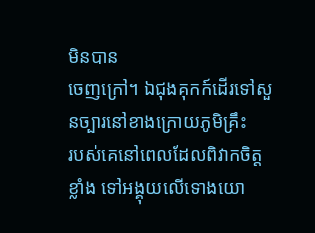មិនបាន
ចេញក្រៅ។ ឯជុងគុកក៍ដើរទៅសួនច្បារនៅខាងក្រោយភូមិគ្រឹះ
របស់គេនៅពេលដែលពិវាកចិត្តខ្លាំង ទៅអង្គុយលើទោងយោ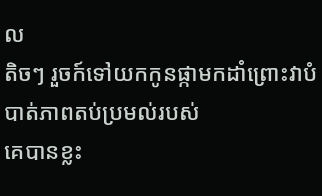ល
តិចៗ រួចក៍ទៅយកកូនផ្កាមកដាំព្រោះវាបំបាត់ភាពតប់ប្រមល់របស់
គេបានខ្លះ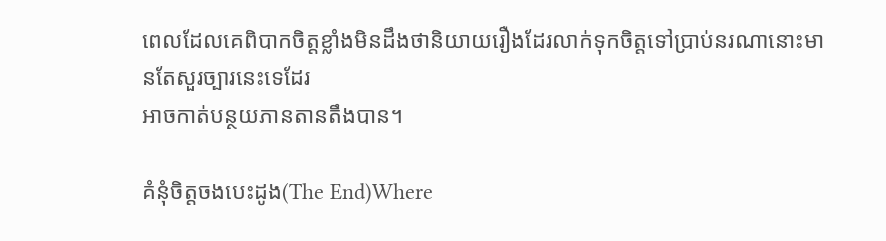ពេលដែលគេពិបាកចិត្តខ្លាំងមិនដឹងថានិយាយរឿងដែរលាក់ទុកចិត្តទៅប្រាប់នរណានោះមានតែសួរច្បារនេះទេដែរ
អាចកាត់បន្ថយភានតានតឹងបាន។

គំនុំចិត្តចងបេះដូង(The End)Where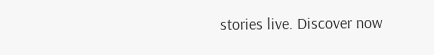stories live. Discover now